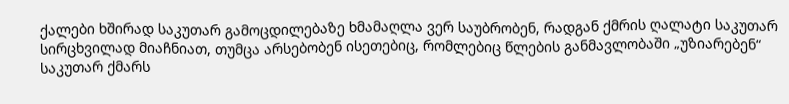ქალები ხშირად საკუთარ გამოცდილებაზე ხმამაღლა ვერ საუბრობენ, რადგან ქმრის ღალატი საკუთარ სირცხვილად მიაჩნიათ, თუმცა არსებობენ ისეთებიც, რომლებიც წლების განმავლობაში „უზიარებენ“ საკუთარ ქმარს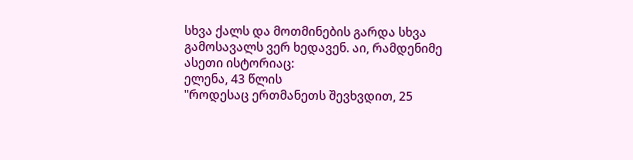სხვა ქალს და მოთმინების გარდა სხვა გამოსავალს ვერ ხედავენ. აი, რამდენიმე ასეთი ისტორიაც:
ელენა, 43 წლის
"როდესაც ერთმანეთს შევხვდით, 25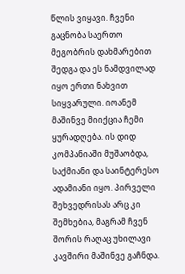წლის ვიყავი. ჩვენი გაცნობა საერთო მეგობრის დახმარებით შედგა და ეს ნამდვილად იყო ერთი ნახვით სიყვარული. იოანემ მაშინვე მიიქცია ჩემი ყურადღება. ის დიდ კომპანიაში მუშაობდა, საქმიანი და საინტერესო ადამიანი იყო. პირველი შეხვედრისას არც კი შემხებია, მაგრამ ჩვენ შორის რაღაც უხილავი კავშირი მაშინვე გაჩნდა.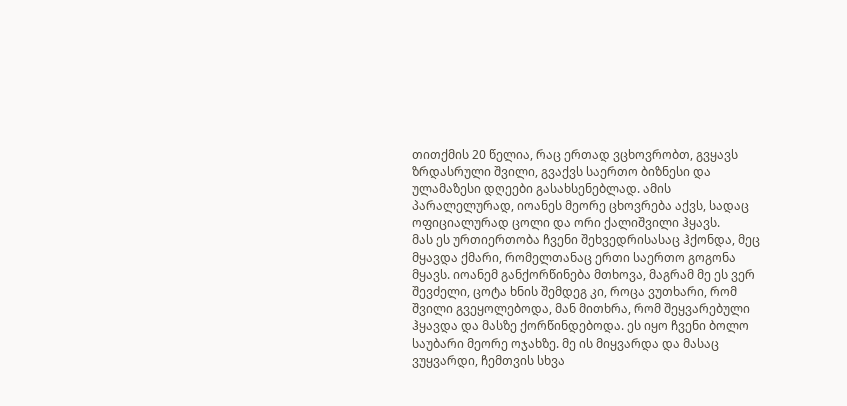თითქმის 20 წელია, რაც ერთად ვცხოვრობთ, გვყავს ზრდასრული შვილი, გვაქვს საერთო ბიზნესი და ულამაზესი დღეები გასახსენებლად. ამის პარალელურად, იოანეს მეორე ცხოვრება აქვს, სადაც ოფიციალურად ცოლი და ორი ქალიშვილი ჰყავს.
მას ეს ურთიერთობა ჩვენი შეხვედრისასაც ჰქონდა, მეც მყავდა ქმარი, რომელთანაც ერთი საერთო გოგონა მყავს. იოანემ განქორწინება მთხოვა, მაგრამ მე ეს ვერ შევძელი, ცოტა ხნის შემდეგ კი, როცა ვუთხარი, რომ შვილი გვეყოლებოდა, მან მითხრა, რომ შეყვარებული ჰყავდა და მასზე ქორწინდებოდა. ეს იყო ჩვენი ბოლო საუბარი მეორე ოჯახზე. მე ის მიყვარდა და მასაც ვუყვარდი, ჩემთვის სხვა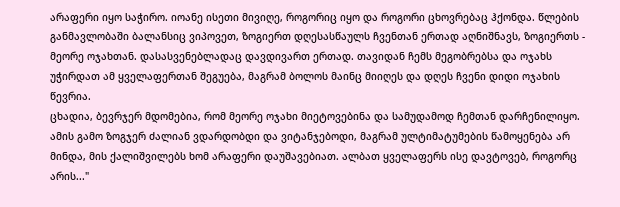არაფერი იყო საჭირო. იოანე ისეთი მივიღე, როგორიც იყო და როგორი ცხოვრებაც ჰქონდა. წლების განმავლობაში ბალანსიც ვიპოვეთ, ზოგიერთ დღესასწაულს ჩვენთან ერთად აღნიშნავს, ზოგიერთს - მეორე ოჯახთან. დასასვენებლადაც დავდივართ ერთად. თავიდან ჩემს მეგობრებსა და ოჯახს უჭირდათ ამ ყველაფერთან შეგუება, მაგრამ ბოლოს მაინც მიიღეს და დღეს ჩვენი დიდი ოჯახის წევრია.
ცხადია, ბევრჯერ მდომებია, რომ მეორე ოჯახი მიეტოვებინა და სამუდამოდ ჩემთან დარჩენილიყო. ამის გამო ზოგჯერ ძალიან ვდარდობდი და ვიტანჯებოდი, მაგრამ ულტიმატუმების წამოყენება არ მინდა, მის ქალიშვილებს ხომ არაფერი დაუშავებიათ. ალბათ ყველაფერს ისე დავტოვებ, როგორც არის..."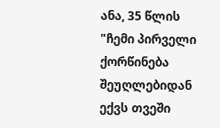ანა, 35 წლის
"ჩემი პირველი ქორწინება შეუღლებიდან ექვს თვეში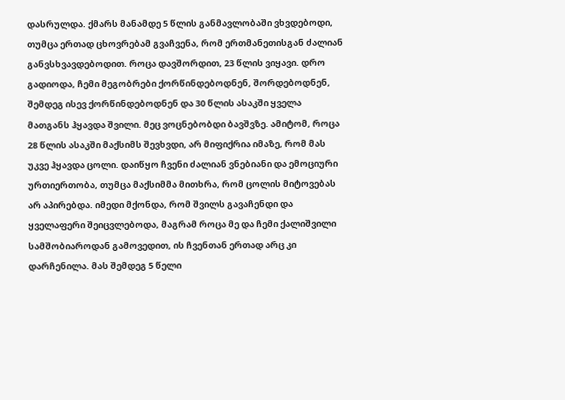დასრულდა. ქმარს მანამდე 5 წლის განმავლობაში ვხვდებოდი, თუმცა ერთად ცხოვრებამ გვაჩვენა, რომ ერთმანეთისგან ძალიან განვსხვავდებოდით. როცა დავშორდით, 23 წლის ვიყავი. დრო გადიოდა, ჩემი მეგობრები ქორწინდებოდნენ, შორდებოდნენ, შემდეგ ისევ ქორწინდებოდნენ და 30 წლის ასაკში ყველა მათგანს ჰყავდა შვილი. მეც ვოცნებობდი ბავშვზე. ამიტომ, როცა 28 წლის ასაკში მაქსიმს შევხვდი, არ მიფიქრია იმაზე, რომ მას უკვე ჰყავდა ცოლი. დაიწყო ჩვენი ძალიან ვნებიანი და ემოციური ურთიერთობა, თუმცა მაქსიმმა მითხრა, რომ ცოლის მიტოვებას არ აპირებდა. იმედი მქონდა, რომ შვილს გავაჩენდი და ყველაფერი შეიცვლებოდა, მაგრამ როცა მე და ჩემი ქალიშვილი სამშობიაროდან გამოვედით, ის ჩვენთან ერთად არც კი დარჩენილა. მას შემდეგ 5 წელი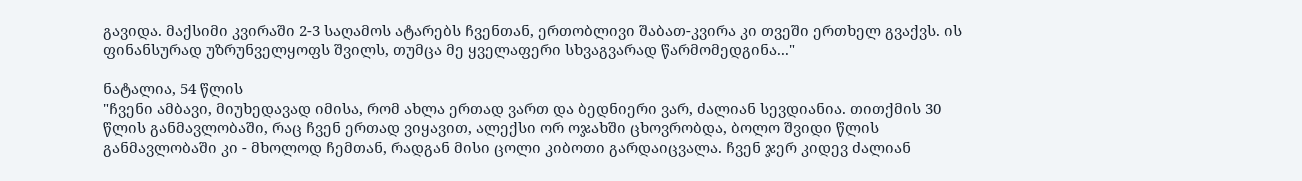გავიდა. მაქსიმი კვირაში 2-3 საღამოს ატარებს ჩვენთან, ერთობლივი შაბათ-კვირა კი თვეში ერთხელ გვაქვს. ის ფინანსურად უზრუნველყოფს შვილს, თუმცა მე ყველაფერი სხვაგვარად წარმომედგინა..."

ნატალია, 54 წლის
"ჩვენი ამბავი, მიუხედავად იმისა, რომ ახლა ერთად ვართ და ბედნიერი ვარ, ძალიან სევდიანია. თითქმის 30 წლის განმავლობაში, რაც ჩვენ ერთად ვიყავით, ალექსი ორ ოჯახში ცხოვრობდა, ბოლო შვიდი წლის განმავლობაში კი - მხოლოდ ჩემთან, რადგან მისი ცოლი კიბოთი გარდაიცვალა. ჩვენ ჯერ კიდევ ძალიან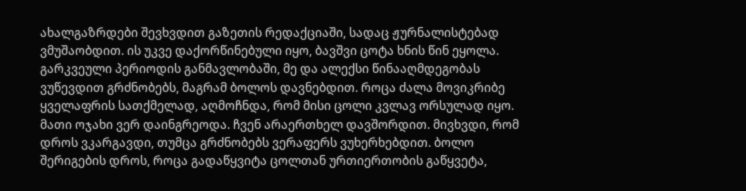ახალგაზრდები შევხვდით გაზეთის რედაქციაში, სადაც ჟურნალისტებად ვმუშაობდით. ის უკვე დაქორწინებული იყო, ბავშვი ცოტა ხნის წინ ეყოლა. გარკვეული პერიოდის განმავლობაში, მე და ალექსი წინააღმდეგობას ვუწევდით გრძნობებს, მაგრამ ბოლოს დავნებდით. როცა ძალა მოვიკრიბე ყველაფრის სათქმელად, აღმოჩნდა, რომ მისი ცოლი კვლავ ორსულად იყო. მათი ოჯახი ვერ დაინგრეოდა. ჩვენ არაერთხელ დავშორდით. მივხვდი, რომ დროს ვკარგავდი, თუმცა გრძნობებს ვერაფერს ვუხერხებდით. ბოლო შერიგების დროს, როცა გადაწყვიტა ცოლთან ურთიერთობის გაწყვეტა,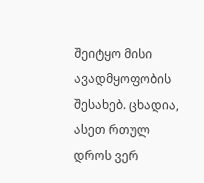შეიტყო მისი ავადმყოფობის შესახებ. ცხადია, ასეთ რთულ დროს ვერ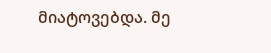მიატოვებდა. მე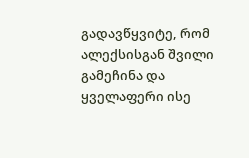გადავწყვიტე, რომ ალექსისგან შვილი გამეჩინა და ყველაფერი ისე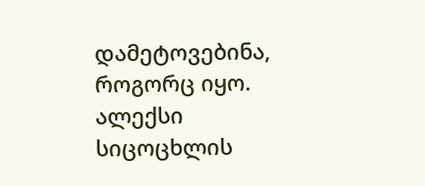დამეტოვებინა, როგორც იყო. ალექსი სიცოცხლის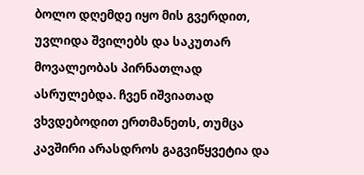ბოლო დღემდე იყო მის გვერდით, უვლიდა შვილებს და საკუთარ მოვალეობას პირნათლად ასრულებდა. ჩვენ იშვიათად ვხვდებოდით ერთმანეთს, თუმცა კავშირი არასდროს გაგვიწყვეტია და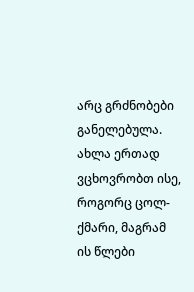არც გრძნობები განელებულა. ახლა ერთად ვცხოვრობთ ისე, როგორც ცოლ-ქმარი, მაგრამ ის წლები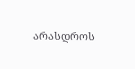არასდროს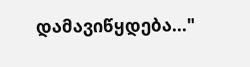დამავიწყდება..."